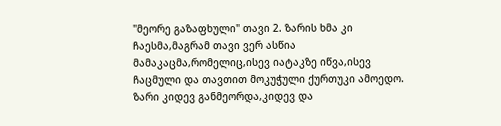"მეორე გაზაფხული" თავი 2. ზარის ხმა კი ჩაესმა,მაგრამ თავი ვერ ასწია მამაკაცმა,რომელიც,ისევ იატაკზე იწვა,ისევ ჩაცმული და თავთით მოკუჭული ქურთუკი ამოედო. ზარი კიდევ განმეორდა,კიდევ და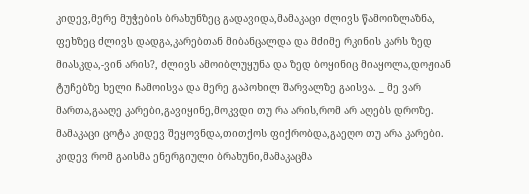კიდევ,მერე მუჭების ბრახუნზეც გადავიდა,მამაკაცი ძლივს წამოიზლაზნა, ფეხზეც ძლივს დადგა,კარებთან მიბანცალდა და მძიმე რკინის კარს ზედ მიასკდა,-ვინ არის?, ძლივს ამოიბლუყუნა და ზედ ბოყინიც მიაყოლა,დოჟიან ტუჩებზე ხელი ჩამოისვა და მერე გაპოხილ შარვალზე გაისვა. _ მე ვარ მართა,გააღე კარები,გავიყინე,მოკვდი თუ რა არის,რომ არ აღებს დროზე. მამაკაცი ცოტა კიდევ შეყოვნდა,თითქოს ფიქრობდა,გაეღო თუ არა კარები. კიდევ რომ გაისმა ენერგიული ბრახუნი,მამაკაცმა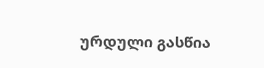ურდული გასწია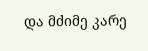და მძიმე კარე